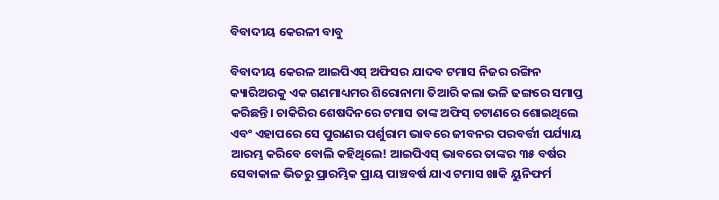ବିବାଦୀୟ କେରଳୀ ବାବୁ

ବିବାଦୀୟ କେରଳ ଆଇପିଏସ୍‌ ଅଫିସର ଯାଦବ ଟମାସ ନିଜର ରଙ୍ଗିନ କ୍ୟାରିଅରକୁ ଏକ ଗଣମାଧ୍ୟମର ଶିରୋନାମା ତିଆରି କଲା ଭଳି ଢଙ୍ଗରେ ସମାପ୍ତ କରିଛନ୍ତି। ଚାକିରିର ଶେଷଦିନରେ ଟମାସ ତାଙ୍କ ଅଫିସ୍‌ ଚଟାଣରେ ଶୋଇଥିଲେ ଏବଂ ଏହାପରେ ସେ ପୁରାଣର ପର୍ଶୁରାମ ଭାବରେ ଜୀବନର ପରବର୍ତ୍ତୀ ପର୍ଯ୍ୟାୟ ଆରମ୍ଭ କରିବେ ବୋଲି କହିଥିଲେ! ଆଇପିଏସ୍‌ ଭାବରେ ତାଙ୍କର ୩୫ ବର୍ଷର ସେବାକାଳ ଭିତରୁ ପ୍ରାରମ୍ଭିକ ପ୍ରାୟ ପାଞ୍ଚବର୍ଷ ଯାଏ ଟମାସ ଖାକି ୟୁନିଫର୍ମ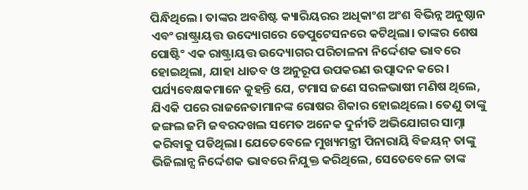ପିନ୍ଧିଥିଲେ। ତାଙ୍କର ଅବଶିଷ୍ଟ କ୍ୟାରିୟରର ଅଧିକାଂଶ ଅଂଶ ବିଭିନ୍ନ ଅନୁଷ୍ଠାନ ଏବଂ ରାଷ୍ଟ୍ରାୟତ୍ତ ଉଦ୍ୟୋଗରେ ଡେପୁଟେସନରେ କଟିଥିଲା। ତାଙ୍କର ଶେଷ ପୋଷ୍ଟିଂ ଏକ ରାଷ୍ଟ୍ରାୟତ୍ତ ଉଦ୍ୟୋଗର ପରିଚାଳନା ନିର୍ଦ୍ଦେଶକ ଭାବରେ ହୋଇଥିଲା, ଯାହା ଧାତବ ଓ ଅନୁରୂପ ଉପକରଣ ଉତ୍ପାଦନ କରେ।
ପର୍ଯ୍ୟବେକ୍ଷକମାନେ କୁହନ୍ତି ଯେ, ଟମାସ ଜଣେ ସରଳଭାଷୀ ମଣିଷ ଥିଲେ, ଯିଏକି ପରେ ରାଜନେତାମାନଙ୍କ ରୋଷର ଶିକାର ହୋଇଥିଲେ। ତେଣୁ ତାଙ୍କୁ ଜଙ୍ଗଲ ଜମି ଜବରଦଖଲ ସମେତ ଅନେକ ଦୁର୍ନୀତି ଅଭିଯୋଗର ସାମ୍ନା କରିବାକୁ ପଡିଥିଲା। ଯେତେବେଳେ ମୁଖ୍ୟମନ୍ତ୍ରୀ ପିନାରାୟି ବିଜୟନ୍‌ ତାଙ୍କୁ ଭିଜିଲାନ୍ସ ନିର୍ଦ୍ଦେଶକ ଭାବରେ ନିଯୁକ୍ତ କରିଥିଲେ, ସେତେବେଳେ ତାଙ୍କ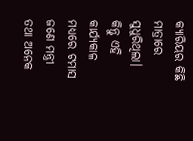କ୍ୟାରିୟର କିଛି ମାତ୍ରାରେ ସୁଧୁରିଥିଲା। କିନ୍ତୁ ଏହି କାର୍ଯ୍ୟକାଳ ମଧ୍ୟରେ ଟମାସ ଜଣେ ମନ୍ତ୍ରୀ ତଥା ଅନେକ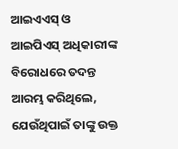ଆଇଏଏସ୍‌ ଓ ଆଇପିଏସ୍‌ ଅଧିକାରୀଙ୍କ ବିରୋଧରେ ତଦନ୍ତ ଆରମ୍ଭ କରିଥିଲେ, ଯେଉଁଥିପାଇଁ ତାଙ୍କୁ ଉକ୍ତ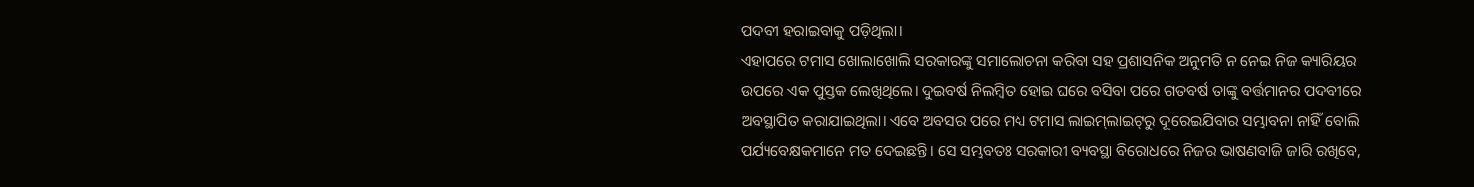ପଦବୀ ହରାଇବାକୁ ପଡ଼ିଥିଲା।
ଏହାପରେ ଟମାସ ଖୋଲାଖୋଲି ସରକାରଙ୍କୁ ସମାଲୋଚନା କରିବା ସହ ପ୍ରଶାସନିକ ଅନୁମତି ନ ନେଇ ନିଜ କ୍ୟାରିୟର ଉପରେ ଏକ ପୁସ୍ତକ ଲେଖିଥିଲେ। ଦୁଇବର୍ଷ ନିଲମ୍ବିତ ହୋଇ ଘରେ ବସିବା ପରେ ଗତବର୍ଷ ତାଙ୍କୁ ବର୍ତ୍ତମାନର ପଦବୀରେ ଅବସ୍ଥାପିତ କରାଯାଇଥିଲା। ଏବେ ଅବସର ପରେ ମଧ୍ୟ ଟମାସ ଲାଇମ୍‌ଲାଇଟ୍‌ରୁ ଦୂରେଇଯିବାର ସମ୍ଭାବନା ନାହିଁ ବୋଲି ପର୍ଯ୍ୟବେକ୍ଷକମାନେ ମତ ଦେଇଛନ୍ତି। ସେ ସମ୍ଭବତଃ ସରକାରୀ ବ୍ୟବସ୍ଥା ବିରୋଧରେ ନିଜର ଭାଷଣବାଜି ଜାରି ରଖିବେ,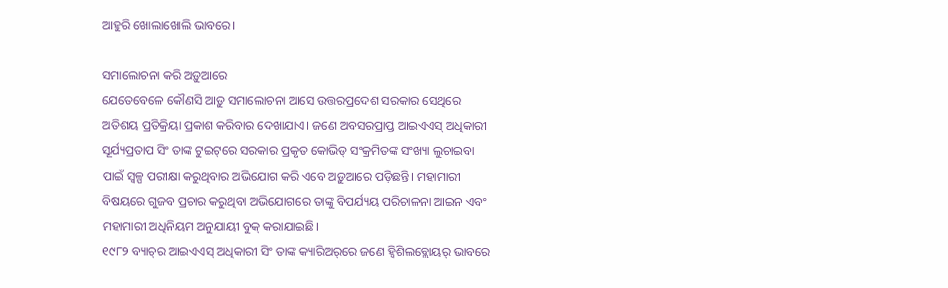ଆହୁରି ଖୋଲାଖୋଲି ଭାବରେ।

ସମାଲୋଚନା କରି ଅଡ଼ୁଆରେ
ଯେତେବେଳେ କୌଣସି ଆଡ଼ୁ ସମାଲୋଚନା ଆସେ ଉତ୍ତରପ୍ରଦେଶ ସରକାର ସେଥିରେ ଅତିଶୟ ପ୍ରତିକ୍ରିୟା ପ୍ରକାଶ କରିବାର ଦେଖାଯାଏ। ଜଣେ ଅବସରପ୍ରାପ୍ତ ଆଇଏଏସ୍‌ ଅଧିକାରୀ ସୂର୍ଯ୍ୟପ୍ରତାପ ସିଂ ତାଙ୍କ ଟୁଇଟ୍‌ରେ ସରକାର ପ୍ରକୃତ କୋଭିଡ୍‌ ସଂକ୍ରମିତଙ୍କ ସଂଖ୍ୟା ଲୁଚାଇବା ପାଇଁ ସ୍ବଳ୍ପ ପରୀକ୍ଷା କରୁଥିବାର ଅଭିଯୋଗ କରି ଏବେ ଅଡ଼ୁଆରେ ପଡ଼ିଛନ୍ତି। ମହାମାରୀ ବିଷୟରେ ଗୁଜବ ପ୍ରଚାର କରୁଥିବା ଅଭିଯୋଗରେ ତାଙ୍କୁ ବିପର୍ଯ୍ୟୟ ପରିଚାଳନା ଆଇନ ଏବଂ ମହାମାରୀ ଅଧିନିୟମ ଅନୁଯାୟୀ ବୁକ୍‌ କରାଯାଇଛି।
୧୯୮୨ ବ୍ୟାଚ୍‌ର ଆଇଏଏସ୍‌ ଅଧିକାରୀ ସିଂ ତାଙ୍କ କ୍ୟାରିଅର୍‌ରେ ଜଣେ ହ୍ବିଶିଲବ୍ଲୋୟର୍‌ ଭାବରେ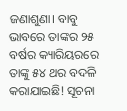ଜଣାଶୁଣା। ବାବୁ ଭାବରେ ତାଙ୍କର ୨୫ ବର୍ଷର କ୍ୟାରିୟରରେ ତାଙ୍କୁ ୫୪ ଥର ବଦଳି କରାଯାଇଛି! ସୂଚନା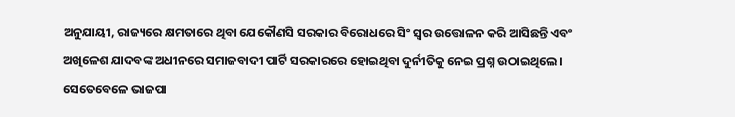ଅନୁଯାୟୀ, ରାଜ୍ୟରେ କ୍ଷମତାରେ ଥିବା ଯେକୌଣସି ସରକାର ବିରୋଧରେ ସିଂ ସ୍ବର ଉତ୍ତୋଳନ କରି ଆସିଛନ୍ତି ଏବଂ ଅଖିଳେଶ ଯାଦବଙ୍କ ଅଧୀନରେ ସମାଜବାଦୀ ପାର୍ଟି ସରକାରରେ ହୋଇଥିବା ଦୁର୍ନୀତିକୁ ନେଇ ପ୍ରଶ୍ନ ଉଠାଇଥିଲେ। ସେତେବେଳେ ଭାଜପା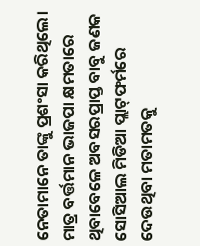ନେତାମାନେ ତାଙ୍କୁ ପ୍ରଶଂସା କରିଥିଲେ। ମାତ୍ର ବର୍ତ୍ତମାନ ଭାଜପା କ୍ଷମତାରେ ଥିବାବେଳେ ଅବସରପ୍ରାପ୍ତ ବାବୁ ଜଣକ ସୋସିଆଲ ମିଡିଆ ପ୍ଲାଟ୍‌ଫର୍ମରେ ଦେଉଥିବା ମତାମତକୁ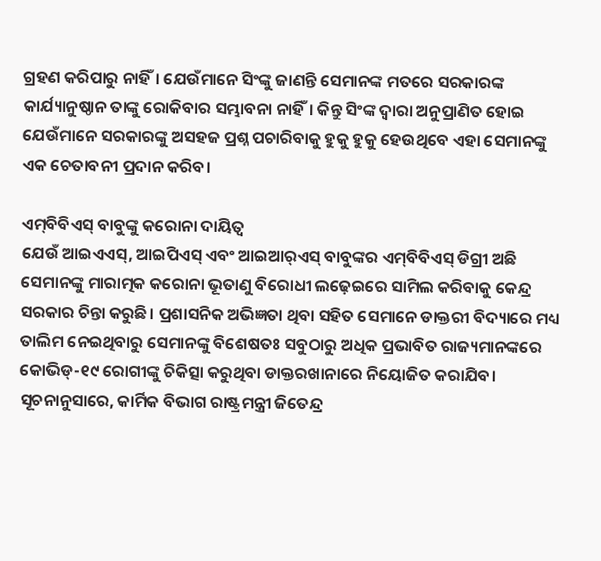ଗ୍ରହଣ କରିପାରୁ ନାହିଁ। ଯେଉଁମାନେ ସିଂଙ୍କୁ ଜାଣନ୍ତି ସେମାନଙ୍କ ମତରେ ସରକାରଙ୍କ କାର୍ଯ୍ୟାନୁଷ୍ଠାନ ତାଙ୍କୁ ରୋକିବାର ସମ୍ଭାବନା ନାହିଁ। କିନ୍ତୁ ସିଂଙ୍କ ଦ୍ୱାରା ଅନୁପ୍ରାଣିତ ହୋଇ ଯେଉଁମାନେ ସରକାରଙ୍କୁ ଅସହଜ ପ୍ରଶ୍ନ ପଚାରିବାକୁ ହୁକୁ ହୁକୁ ହେଉଥିବେ ଏହା ସେମାନଙ୍କୁ ଏକ ଚେତାବନୀ ପ୍ରଦାନ କରିବ।

ଏମ୍‌ବିବିଏସ୍‌ ବାବୁଙ୍କୁ କରୋନା ଦାୟିତ୍ୱ
ଯେଉଁ ଆଇଏଏସ୍‌, ଆଇପିଏସ୍‌ ଏବଂ ଆଇଆର୍‌ଏସ୍‌ ବାବୁଙ୍କର ଏମ୍‌ବିବିଏସ୍‌ ଡିଗ୍ରୀ ଅଛି ସେମାନଙ୍କୁ ମାରାତ୍ମକ କରୋନା ଭୂତାଣୁ ବିରୋଧୀ ଲଢ଼େଇରେ ସାମିଲ କରିବାକୁ କେନ୍ଦ୍ର ସରକାର ଚିନ୍ତା କରୁଛି। ପ୍ରଶାସନିକ ଅଭିଜ୍ଞତା ଥିବା ସହିତ ସେମାନେ ଡାକ୍ତରୀ ବିଦ୍ୟାରେ ମଧ୍ୟ ତାଲିମ ନେଇଥିବାରୁ ସେମାନଙ୍କୁ ବିଶେଷତଃ ସବୁଠାରୁ ଅଧିକ ପ୍ରଭାବିତ ରାଜ୍ୟମାନଙ୍କରେ କୋଭିଡ୍‌-୧୯ ରୋଗୀଙ୍କୁ ଚିକିତ୍ସା କରୁଥିବା ଡାକ୍ତରଖାନାରେ ନିୟୋଜିତ କରାଯିବ।
ସୂଚନାନୁସାରେ, କାର୍ମିକ ବିଭାଗ ରାଷ୍ଟ୍ରମନ୍ତ୍ରୀ ଜିତେନ୍ଦ୍ର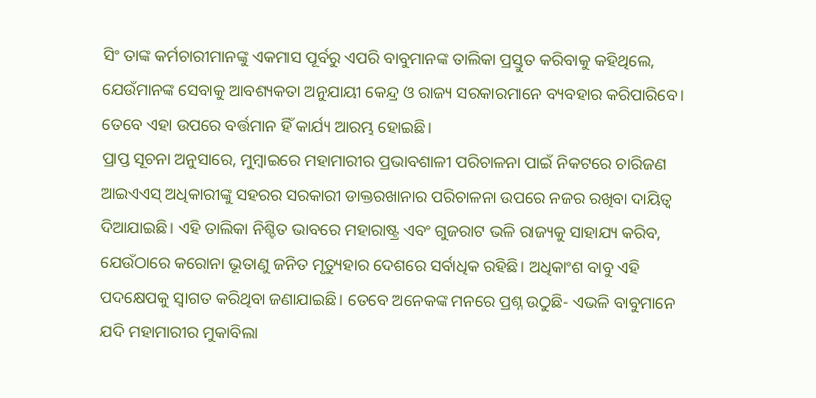ସିଂ ତାଙ୍କ କର୍ମଚାରୀମାନଙ୍କୁ ଏକମାସ ପୂର୍ବରୁ ଏପରି ବାବୁମାନଙ୍କ ତାଲିକା ପ୍ରସ୍ତୁତ କରିବାକୁ କହିଥିଲେ, ଯେଉଁମାନଙ୍କ ସେବାକୁ ଆବଶ୍ୟକତା ଅନୁଯାୟୀ କେନ୍ଦ୍ର ଓ ରାଜ୍ୟ ସରକାରମାନେ ବ୍ୟବହାର କରିପାରିବେ। ତେବେ ଏହା ଉପରେ ବର୍ତ୍ତମାନ ହିଁ କାର୍ଯ୍ୟ ଆରମ୍ଭ ହୋଇଛି।
ପ୍ରାପ୍ତ ସୂଚନା ଅନୁସାରେ, ମୁମ୍ବାଇରେ ମହାମାରୀର ପ୍ରଭାବଶାଳୀ ପରିଚାଳନା ପାଇଁ ନିକଟରେ ଚାରିଜଣ ଆଇଏଏସ୍‌ ଅଧିକାରୀଙ୍କୁ ସହରର ସରକାରୀ ଡାକ୍ତରଖାନାର ପରିଚାଳନା ଉପରେ ନଜର ରଖିବା ଦାୟିତ୍ୱ ଦିଆଯାଇଛି। ଏହି ତାଲିକା ନିଶ୍ଚିତ ଭାବରେ ମହାରାଷ୍ଟ୍ର ଏବଂ ଗୁଜରାଟ ଭଳି ରାଜ୍ୟକୁ ସାହାଯ୍ୟ କରିବ, ଯେଉଁଠାରେ କରୋନା ଭୂତାଣୁ ଜନିତ ମୃତ୍ୟୁହାର ଦେଶରେ ସର୍ବାଧିକ ରହିଛି। ଅଧିକାଂଶ ବାବୁ ଏହି ପଦକ୍ଷେପକୁ ସ୍ବାଗତ କରିଥିବା ଜଣାଯାଇଛି। ତେବେ ଅନେକଙ୍କ ମନରେ ପ୍ରଶ୍ନ ଉଠୁଛି- ଏଭଳି ବାବୁମାନେ ଯଦି ମହାମାରୀର ମୁକାବିଲା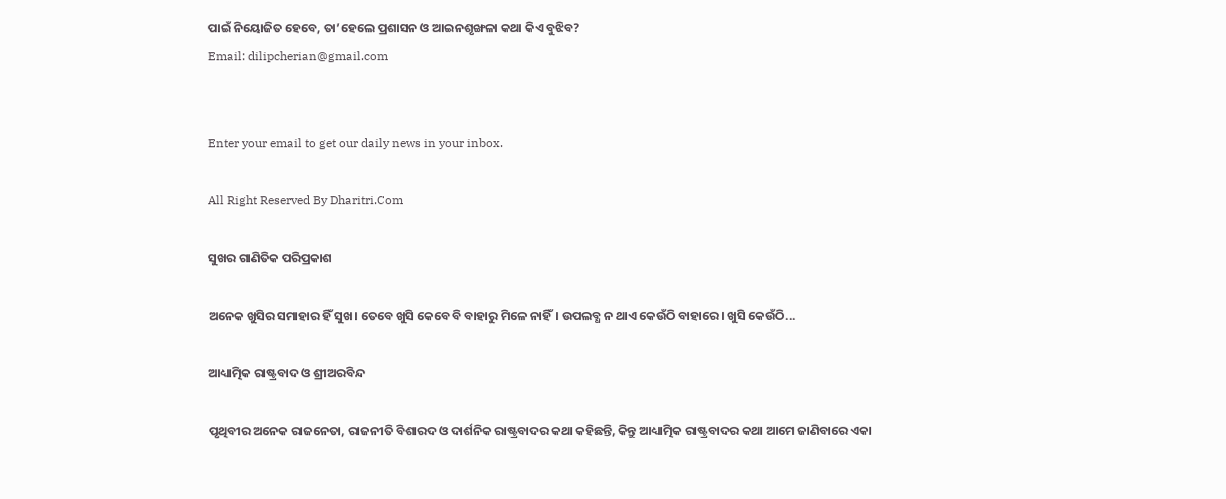ପାଇଁ ନିୟୋଜିତ ହେବେ, ତା’ହେଲେ ପ୍ରଶାସନ ଓ ଆଇନଶୃଙ୍ଖଳା କଥା କିଏ ବୁଝିବ?
Email: dilipcherian@gmail.com


Enter your email to get our daily news in your inbox.

All Right Reserved By Dharitri.Com

ସୁଖର ଗାଣିତିକ ପରିପ୍ରକାଶ

ଅନେକ ଖୁସିର ସମାହାର ହିଁ ସୁଖ। ତେବେ ଖୁସି କେବେ ବି ବାହାରୁ ମିଳେ ନାହିଁ। ଉପଲବ୍ଧ ନ ଥାଏ କେଉଁଠି ବାହାରେ। ଖୁସି କେଉଁଠି...

ଆଧ୍ୟାତ୍ମିକ ରାଷ୍ଟ୍ରବାଦ ଓ ଶ୍ରୀଅରବିନ୍ଦ

ପୃଥିବୀର ଅନେକ ରାଜନେତା, ରାଜନୀତି ବିଶାରଦ ଓ ଦାର୍ଶନିକ ରାଷ୍ଟ୍ରବାଦର କଥା କହିଛନ୍ତି, କିନ୍ତୁ ଆଧ୍ୟାତ୍ମିକ ରାଷ୍ଟ୍ରବାଦର କଥା ଆମେ ଜାଣିବାରେ ଏକା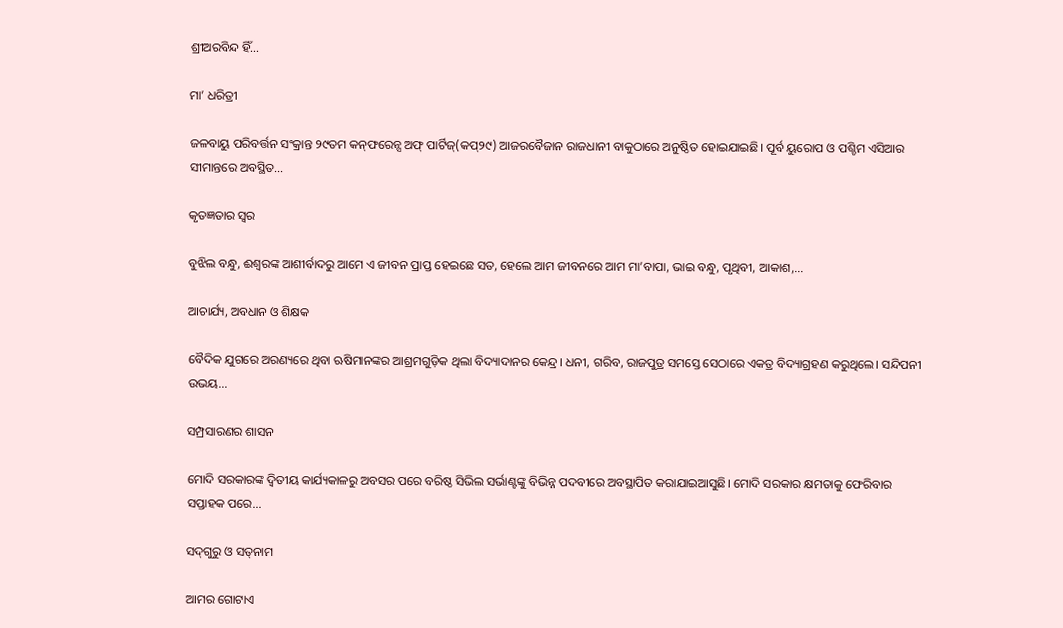ଶ୍ରୀଅରବିନ୍ଦ ହିଁ...

ମା’ ଧରିତ୍ରୀ

ଜଳବାୟୁ ପରିବର୍ତ୍ତନ ସଂକ୍ରାନ୍ତ ୨୯ତମ କନ୍‌ଫରେନ୍ସ ଅଫ୍‌ ପାର୍ଟିଜ୍‌(କପ୍‌୨୯) ଆଜରବୈଜାନ ରାଜଧାନୀ ବାକୁଠାରେ ଅନୁଷ୍ଠିତ ହୋଇଯାଇଛି। ପୂର୍ବ ୟୁରୋପ ଓ ପଶ୍ଚିମ ଏସିଆର ସୀମାନ୍ତରେ ଅବସ୍ଥିତ...

କୃତଜ୍ଞତାର ସ୍ବର

ବୁଝିଲ ବନ୍ଧୁ, ଈଶ୍ବରଙ୍କ ଆଶୀର୍ବାଦରୁ ଆମେ ଏ ଜୀବନ ପ୍ରାପ୍ତ ହେଇଛେ ସତ, ହେଲେ ଆମ ଜୀବନରେ ଆମ ମା’ବାପା, ଭାଇ ବନ୍ଧୁ, ପୃଥିବୀ, ଆକାଶ,...

ଆଚାର୍ଯ୍ୟ, ଅବଧାନ ଓ ଶିକ୍ଷକ

ବୈଦିକ ଯୁଗରେ ଅରଣ୍ୟରେ ଥିବା ଋଷିମାନଙ୍କର ଆଶ୍ରମଗୁଡ଼ିକ ଥିଲା ବିଦ୍ୟାଦାନର କେନ୍ଦ୍ର। ଧନୀ, ଗରିବ, ରାଜପୁତ୍ର ସମସ୍ତେ ସେଠାରେ ଏକତ୍ର ବିଦ୍ୟାଗ୍ରହଣ କରୁଥିଲେ। ସନ୍ଦିପନୀ ଉଭୟ...

ସମ୍ପ୍ରସାରଣର ଶାସନ

ମୋଦି ସରକାରଙ୍କ ଦ୍ୱିତୀୟ କାର୍ଯ୍ୟକାଳରୁ ଅବସର ପରେ ବରିଷ୍ଠ ସିଭିଲ ସର୍ଭାଣ୍ଟଙ୍କୁ ବିଭିନ୍ନ ପଦବୀରେ ଅବସ୍ଥାପିତ କରାଯାଇଆସୁଛି। ମୋଦି ସରକାର କ୍ଷମତାକୁ ଫେରିବାର ସପ୍ତାହକ ପରେ...

ସଦ୍‌ଗୁରୁ ଓ ସତ୍‌ନାମ

ଆମର ଗୋଟାଏ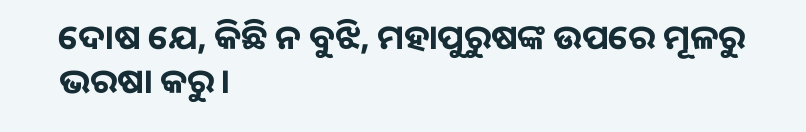ଦୋଷ ଯେ, କିଛି ନ ବୁଝି, ମହାପୁରୁଷଙ୍କ ଉପରେ ମୂଳରୁ ଭରଷା କରୁ।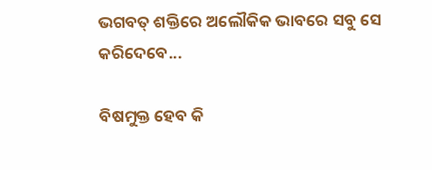ଭଗବତ୍‌ ଶକ୍ତିରେ ଅଲୌକିକ ଭାବରେ ସବୁ ସେ କରିଦେବେ...

ବିଷମୁକ୍ତ ହେବ କି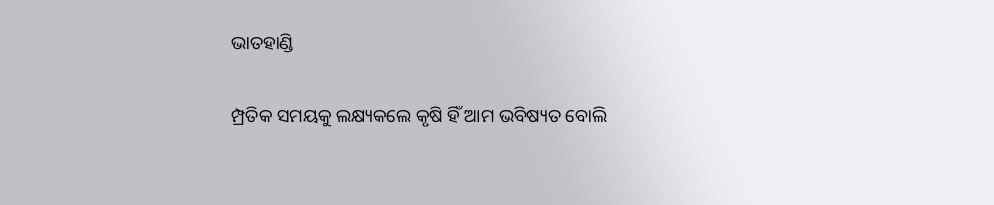ଭାତହାଣ୍ଡି

ମ୍ପ୍ରତିକ ସମୟକୁ ଲକ୍ଷ୍ୟକଲେ କୃଷି ହିଁ ଆମ ଭବିଷ୍ୟତ ବୋଲି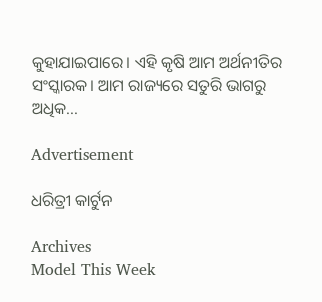କୁହାଯାଇପାରେ। ଏହି କୃଷି ଆମ ଅର୍ଥନୀତିର ସଂସ୍କାରକ। ଆମ ରାଜ୍ୟରେ ସତୁରି ଭାଗରୁ ଅଧିକ...

Advertisement

ଧରିତ୍ରୀ କାର୍ଟୁନ

Archives
Model This Week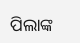ପିଲାଙ୍କ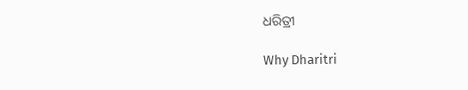ଧରିତ୍ରୀ

Why Dharitri